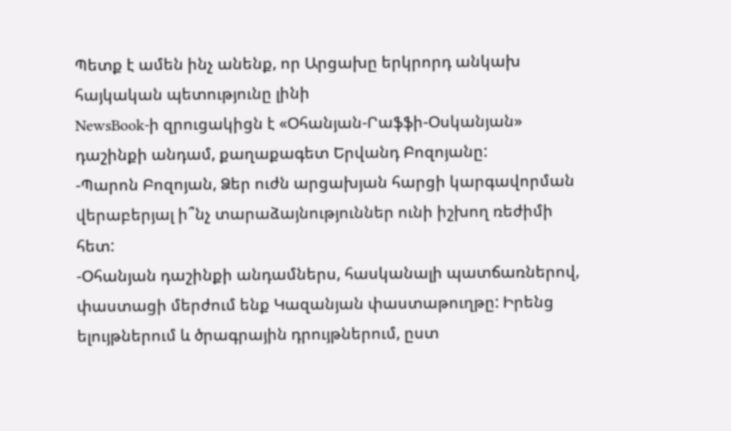Պետք է ամեն ինչ անենք, որ Արցախը երկրորդ անկախ հայկական պետությունը լինի
NewsBook-ի զրուցակիցն է «Օհանյան-Րաֆֆի-Օսկանյան» դաշինքի անդամ, քաղաքագետ Երվանդ Բոզոյանը:
-Պարոն Բոզոյան, Ձեր ուժն արցախյան հարցի կարգավորման վերաբերյալ ի՞նչ տարաձայնություններ ունի իշխող ռեժիմի հետ:
-Օհանյան դաշինքի անդամներս, հասկանալի պատճառներով, փաստացի մերժում ենք Կազանյան փաստաթուղթը: Իրենց ելույթներում և ծրագրային դրույթներում, ըստ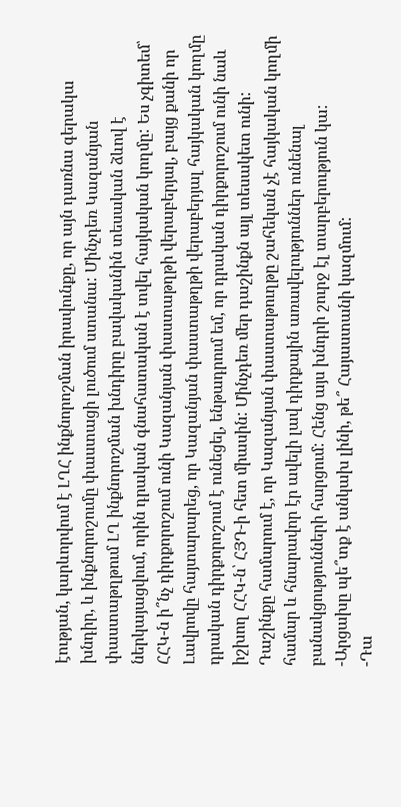էության, կարևորվում է ԼՂՀ ինքնորոշման իրավունքը, որ այն դառնա գերակա խնդիր, և ինքնորոշումը փաստացի լուծում ստանա: Մինչդեռ Կազանյան փաստաթղթում ԼՂ ինքնորոշման խնդիրը բավականին տեսական ձևով է ներկայացվում, որին դրական գնահատական է տվել հայկական կողմը: Ես չգիտեմ՝ ՀՀԿ-ն ի՞նչ դիրքորոշում ունի Կազանյան փաստաթղթի վերաբերյալ, բայց քանի որ Լավրովը հայտարարեց, որ Կազանյան փաստաթղթի վերաբերյալ հայկական կողմը դրական դիրքորոշում է ունեցել, ենթադրում եմ, որ դրական դիրքորոշում ունի նաև իշխող ՀՀԿ-ն՝ ՀՅԴ-ի հետ միասին: Մինչդեռ մեր դաշինքն այլ տեսակետ ունի: Դաշինքը համարում է, որ Կազանյան փաստաթուղթը շահեկան չէ հայկական կողմի համար և հնարավոր էր ավելի լավ դիրքային առավելություններ ունենալ բանակցությունների հարցում: Հենց այս խնդրի շուրջ էլ տարբերություն կա:
-Արցախը պե՞տք է անկախ լինի, թե՞ Հայաստանի կազմում:
-Դա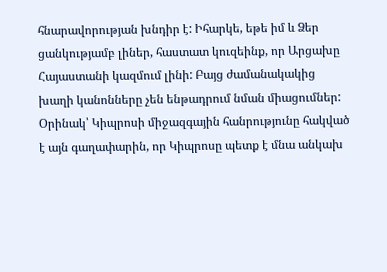հնարավորության խնդիր է: Իհարկե, եթե իմ և Ձեր ցանկությամբ լիներ, հաստատ կուզեինք, որ Արցախը Հայաստանի կազմում լինի: Բայց ժամանակակից խաղի կանոնները չեն ենթադրում նման միացումներ: Օրինակ՝ Կիպրոսի միջազգային հանրությունը հակված է այն գաղափարին, որ Կիպրոսը պետք է մնա անկախ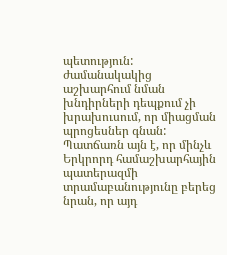պետություն: ժամանակակից աշխարհում նման խնդիրների դեպքում չի խրախուսում, որ միացման պրոցեսներ գնան: Պատճառն այն է, որ մինչև Երկրորդ համաշխարհային պատերազմի տրամաբանությունը բերեց նրան, որ այդ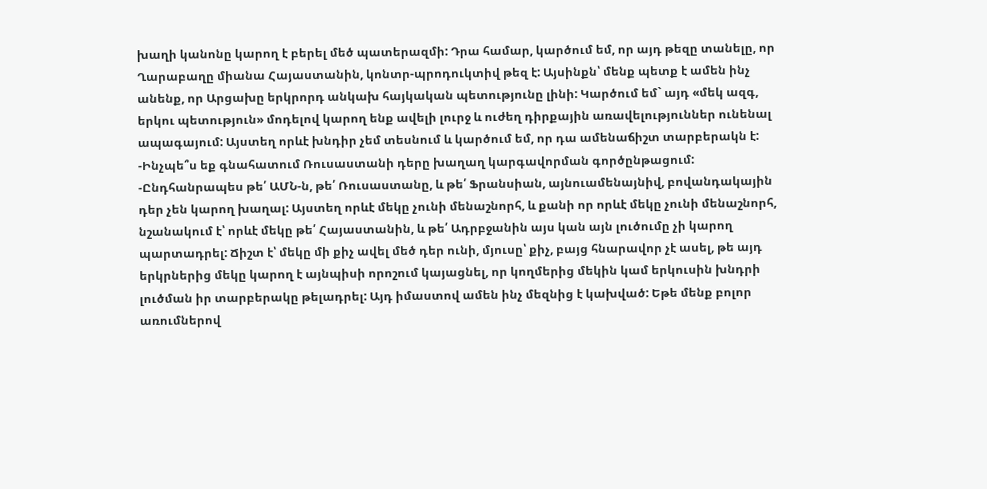խաղի կանոնը կարող է բերել մեծ պատերազմի: Դրա համար, կարծում եմ, որ այդ թեզը տանելը, որ Ղարաբաղը միանա Հայաստանին, կոնտր-պրոդուկտիվ թեզ է: Այսինքն՝ մենք պետք է ամեն ինչ անենք, որ Արցախը երկրորդ անկախ հայկական պետությունը լինի: Կարծում եմ` այդ «մեկ ազգ, երկու պետություն» մոդելով կարող ենք ավելի լուրջ և ուժեղ դիրքային առավելություններ ունենալ ապագայում: Այստեղ որևէ խնդիր չեմ տեսնում և կարծում եմ, որ դա ամենաճիշտ տարբերակն է:
-Ինչպե՞ս եք գնահատում Ռուսաստանի դերը խաղաղ կարգավորման գործընթացում:
-Ընդհանրապես թե՛ ԱՄՆ-ն, թե՛ Ռուսաստանը, և թե՛ Ֆրանսիան, այնուամենայնիվ, բովանդակային դեր չեն կարող խաղալ: Այստեղ որևէ մեկը չունի մենաշնորհ, և քանի որ որևէ մեկը չունի մենաշնորհ, նշանակում է՝ որևէ մեկը թե՛ Հայաստանին, և թե՛ Ադրբջանին այս կան այն լուծումը չի կարող պարտադրել: Ճիշտ է՝ մեկը մի քիչ ավել մեծ դեր ունի, մյուսը՝ քիչ, բայց հնարավոր չէ ասել, թե այդ երկրներից մեկը կարող է այնպիսի որոշում կայացնել, որ կողմերից մեկին կամ երկուսին խնդրի լուծման իր տարբերակը թելադրել: Այդ իմաստով ամեն ինչ մեզնից է կախված: Եթե մենք բոլոր առումներով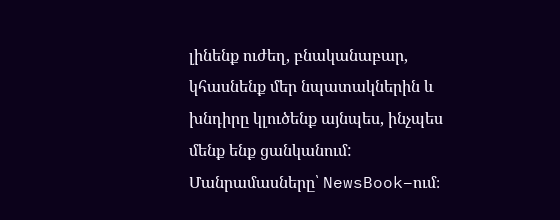լինենք ուժեղ, բնականաբար, կհասնենք մեր նպատակներին և խնդիրը կլուծենք այնպես, ինչպես մենք ենք ցանկանում:
Մանրամասները՝ NewsBook–ում։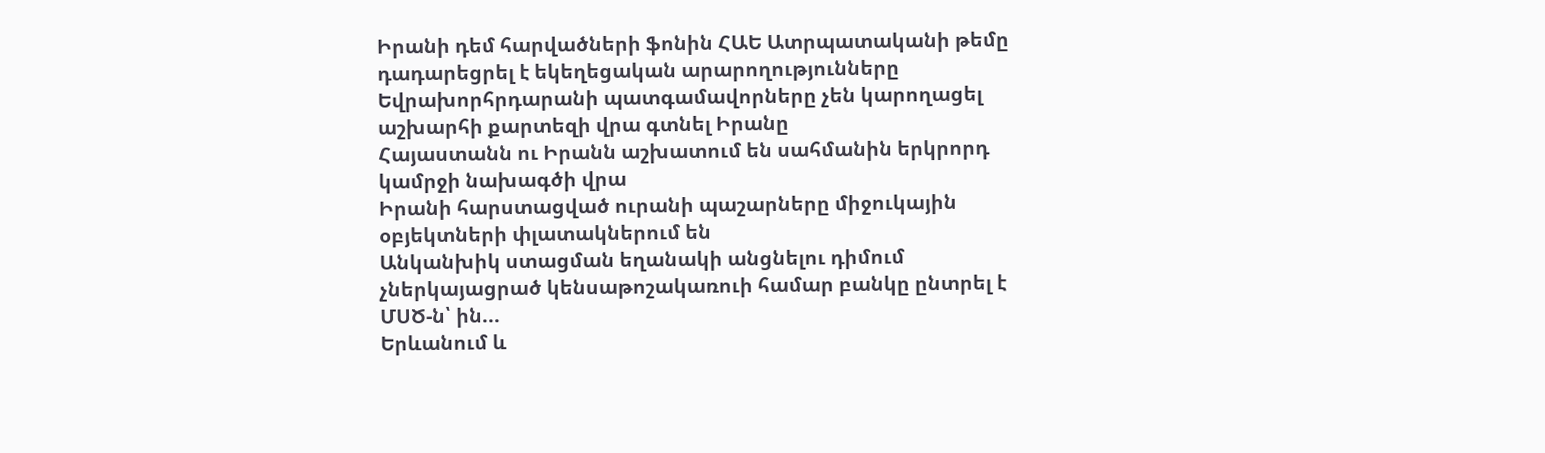Իրանի դեմ հարվածների ֆոնին ՀԱԵ Ատրպատականի թեմը դադարեցրել է եկեղեցական արարողությունները
Եվրախորհրդարանի պատգամավորները չեն կարողացել աշխարհի քարտեզի վրա գտնել Իրանը
Հայաստանն ու Իրանն աշխատում են սահմանին երկրորդ կամրջի նախագծի վրա
Իրանի հարստացված ուրանի պաշարները միջուկային օբյեկտների փլատակներում են
Անկանխիկ ստացման եղանակի անցնելու դիմում չներկայացրած կենսաթոշակառուի համար բանկը ընտրել է ՄՍԾ-ն՝ ին...
Երևանում և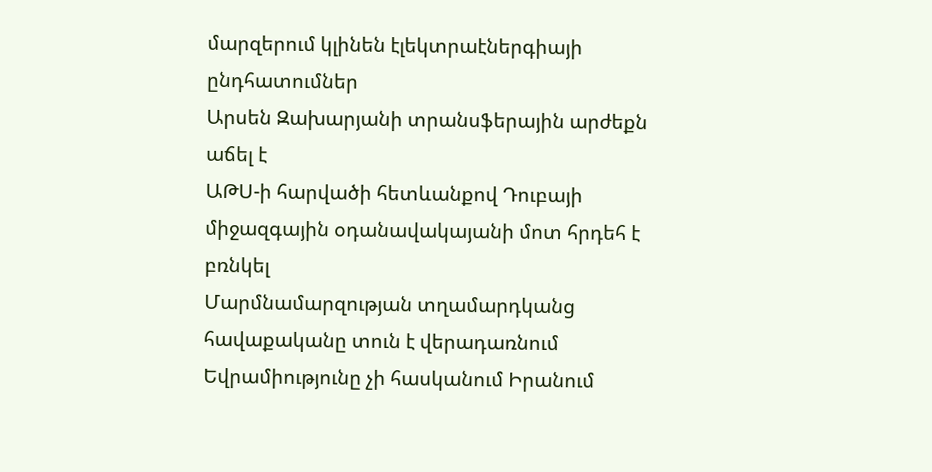մարզերում կլինեն էլեկտրաէներգիայի ընդհատումներ
Արսեն Զախարյանի տրանսֆերային արժեքն աճել է
ԱԹՍ-ի հարվածի հետևանքով Դուբայի միջազգային օդանավակայանի մոտ հրդեհ է բռնկել
Մարմնամարզության տղամարդկանց հավաքականը տուն է վերադառնում
Եվրամիությունը չի հասկանում Իրանում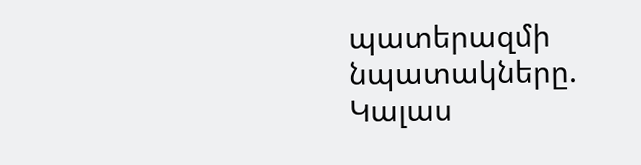պատերազմի նպատակները. Կալաս